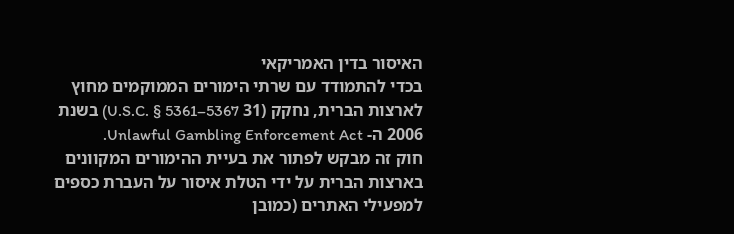האיסור בדין האמריקאי
בכדי להתמודד עם שרתי הימורים הממוקמים מחוץ לארצות הברית, נחקק (31 U.S.C. § 5361–5367) בשנת 2006 ה- Unlawful Gambling Enforcement Act.
חוק זה מבקש לפתור את בעיית ההימורים המקוונים בארצות הברית על ידי הטלת איסור על העברת כספים למפעילי האתרים (כמובן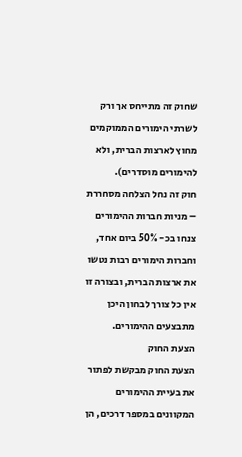שחוק זה מתייחס אך ורק לשרתי הימורים הממוקמים מחוץ לארצות הברית, ולא להימורים מוסדרים).
חוק זה נחל הצלחה מסחררת – מניות חברות ההימורים צנחו בכ- 50% ביום אחד, וחברות הימורים רבות נטשו את ארצות הברית, ובצורה זו אין כל צורך לבחון היכן מתבצעים ההימורים.
הצעת החוק
הצעת החוק מבקשת לפתור את בעיית ההימורים המקוונים במספר דרכים, הן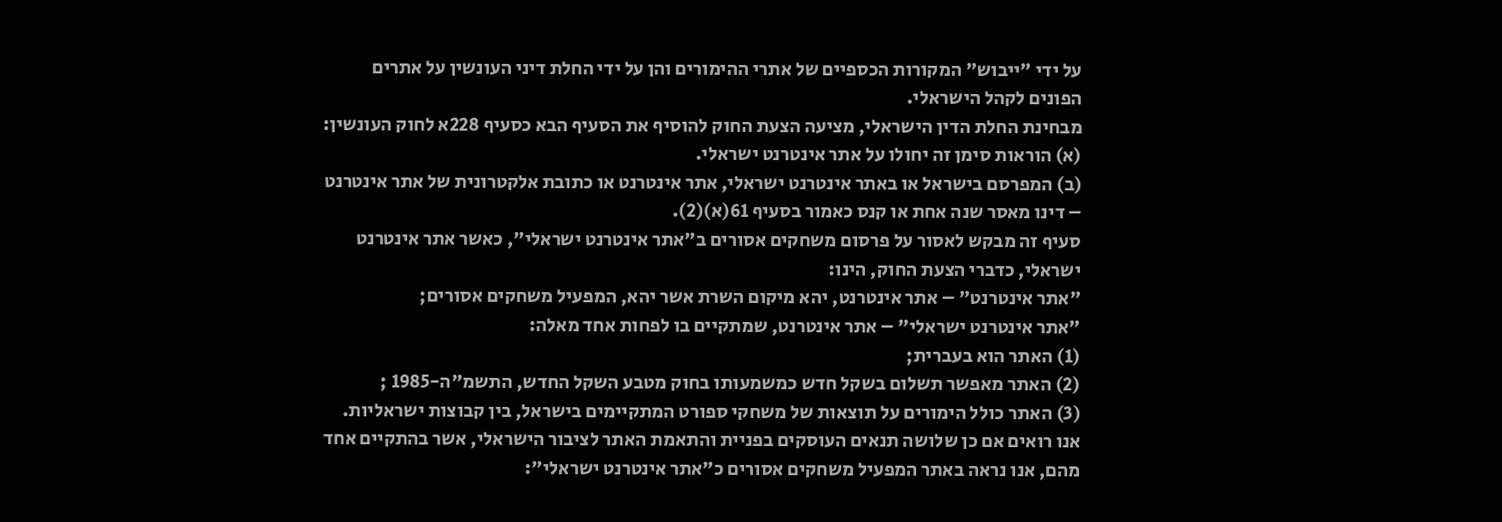על ידי "ייבוש" המקורות הכספיים של אתרי ההימורים והן על ידי החלת דיני העונשין על אתרים הפונים לקהל הישראלי.
מבחינת החלת הדין הישראלי, מציעה הצעת החוק להוסיף את הסעיף הבא כסעיף 228א לחוק העונשין:
(א) הוראות סימן זה יחולו על אתר אינטרנט ישראלי.
(ב) המפרסם בישראל או באתר אינטרנט ישראלי, אתר אינטרנט או כתובת אלקטרונית של אתר אינטרנט – דינו מאסר שנה אחת או קנס כאמור בסעיף 61(א)(2).
סעיף זה מבקש לאסור על פרסום משחקים אסורים ב"אתר אינטרנט ישראלי", כאשר אתר אינטרנט ישראלי, כדברי הצעת החוק, הינו:
"אתר אינטרנט" – אתר אינטרנט, יהא מיקום השרת אשר יהא, המפעיל משחקים אסורים;
"אתר אינטרנט ישראלי" – אתר אינטרנט, שמתקיים בו לפחות אחד מאלה:
(1) האתר הוא בעברית;
(2) האתר מאפשר תשלום בשקל חדש כמשמעותו בחוק מטבע השקל החדש, התשמ"ה-1985 ;
(3) האתר כולל הימורים על תוצאות של משחקי ספורט המתקיימים בישראל, בין קבוצות ישראליות.
אנו רואים אם כן שלושה תנאים העוסקים בפניית והתאמת האתר לציבור הישראלי, אשר בהתקיים אחד מהם, אנו נראה באתר המפעיל משחקים אסורים כ"אתר אינטרנט ישראלי":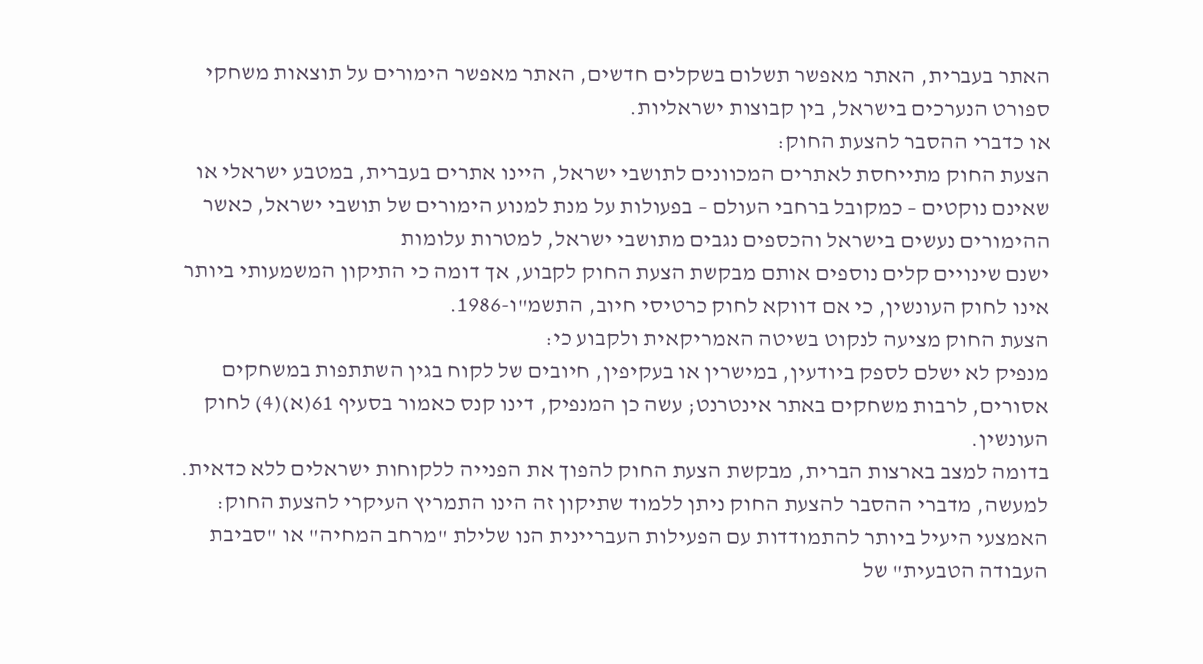האתר בעברית, האתר מאפשר תשלום בשקלים חדשים, האתר מאפשר הימורים על תוצאות משחקי ספורט הנערכים בישראל, בין קבוצות ישראליות.
או כדברי ההסבר להצעת החוק:
הצעת החוק מתייחסת לאתרים המכוונים לתושבי ישראל, היינו אתרים בעברית, במטבע ישראלי או שאינם נוקטים – כמקובל ברחבי העולם – בפעולות על מנת למנוע הימורים של תושבי ישראל, כאשר ההימורים נעשים בישראל והכספים נגבים מתושבי ישראל, למטרות עלומות
ישנם שינויים קלים נוספים אותם מבקשת הצעת החוק לקבוע, אך דומה כי התיקון המשמעותי ביותר אינו לחוק העונשין, כי אם דווקא לחוק כרטיסי חיוב, התשמ"ו-1986.
הצעת החוק מציעה לנקוט בשיטה האמריקאית ולקבוע כי:
מנפיק לא ישלם לספק ביודעין, במישרין או בעקיפין, חיובים של לקוח בגין השתתפות במשחקים אסורים, לרבות משחקים באתר אינטרנט; עשה כן המנפיק, דינו קנס כאמור בסעיף 61(א)(4) לחוק העונשין.
בדומה למצב בארצות הברית, מבקשת הצעת החוק להפוך את הפנייה ללקוחות ישראלים ללא כדאית.
למעשה, מדברי ההסבר להצעת החוק ניתן ללמוד שתיקון זה הינו התמריץ העיקרי להצעת החוק:
האמצעי היעיל ביותר להתמודדות עם הפעילות העבריינית הנו שלילת "מרחב המחיה" או "סביבת העבודה הטבעית" של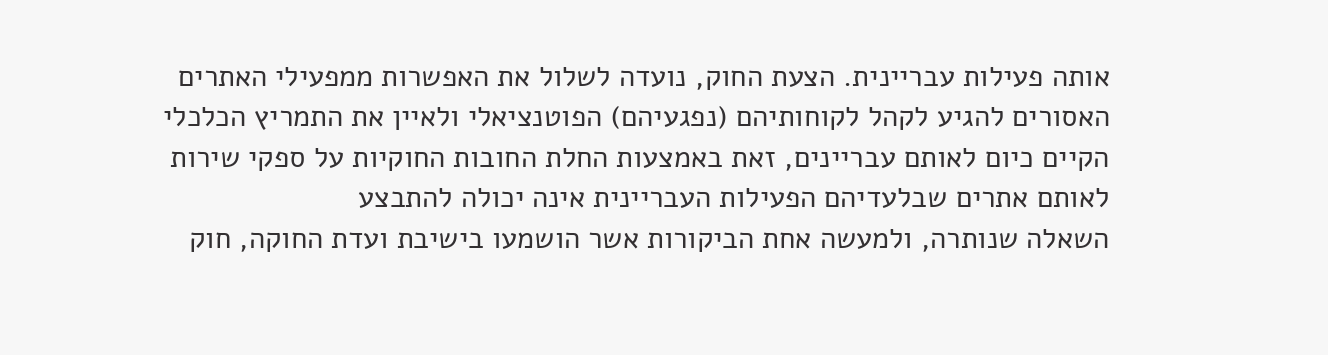אותה פעילות עבריינית. הצעת החוק, נועדה לשלול את האפשרות ממפעילי האתרים האסורים להגיע לקהל לקוחותיהם (נפגעיהם) הפוטנציאלי ולאיין את התמריץ הכלכלי הקיים כיום לאותם עבריינים, זאת באמצעות החלת החובות החוקיות על ספקי שירות לאותם אתרים שבלעדיהם הפעילות העבריינית אינה יכולה להתבצע
השאלה שנותרה, ולמעשה אחת הביקורות אשר הושמעו בישיבת ועדת החוקה, חוק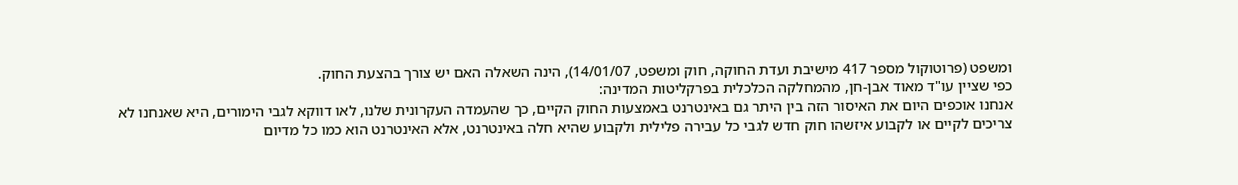ומשפט (פרוטוקול מספר 417 מישיבת ועדת החוקה, חוק ומשפט, 14/01/07), הינה השאלה האם יש צורך בהצעת החוק.
כפי שציין עו"ד מאוד אבן-חן, מהמחלקה הכלכלית בפרקליטות המדינה:
אנחנו אוכפים היום את האיסור הזה בין היתר גם באינטרנט באמצעות החוק הקיים, כך שהעמדה העקרונית שלנו, לאו דווקא לגבי הימורים, היא שאנחנו לא צריכים לקיים או לקבוע איזשהו חוק חדש לגבי כל עבירה פלילית ולקבוע שהיא חלה באינטרנט, אלא האינטרנט הוא כמו כל מדיום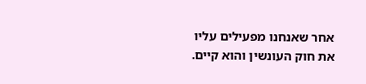אחר שאנחנו מפעילים עליו את חוק העונשין והוא קיים.